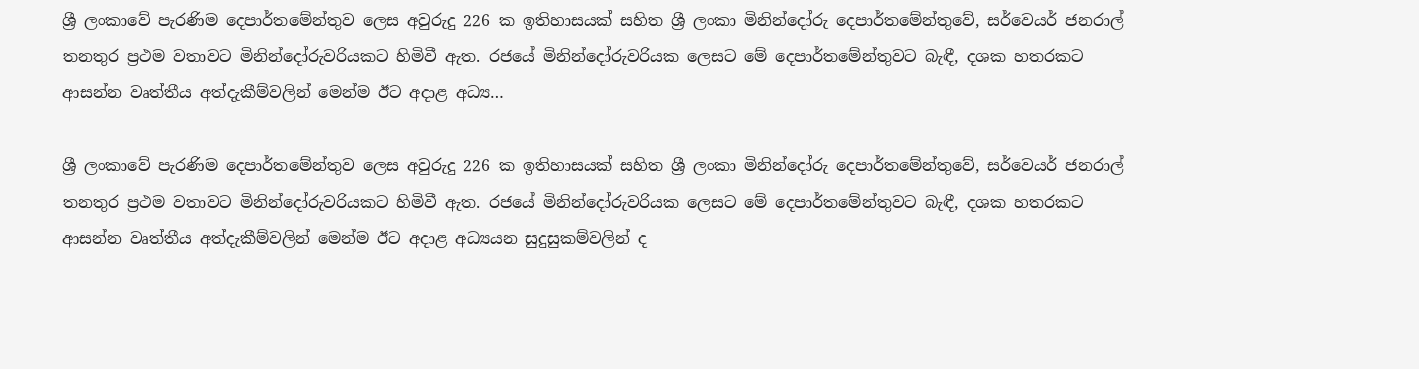ශ්‍රී ලංකාවේ පැරණිම දෙපාර්තමේන්තුව ලෙස අවුරුදු 226 ක ඉතිහාසයක් සහිත ශ්‍රී ලංකා මිනින්දෝරු දෙපාර්තමේන්තුවේ, සර්වෙයර් ජනරාල් තනතුර ප්‍රථම වතාවට මිනින්දෝරුවරියකට හිමිවී ඇත. රජයේ මිනින්දෝරුවරියක ලෙසට මේ දෙපාර්තමේන්තුවට බැඳී, දශක හතරකට ආසන්න වෘත්තීය අත්දැකීම්වලින් මෙන්ම ඊට අදාළ අධ්‍ය…

ශ්‍රී ලංකාවේ පැරණිම දෙපාර්තමේන්තුව ලෙස අවුරුදු 226 ක ඉතිහාසයක් සහිත ශ්‍රී ලංකා මිනින්දෝරු දෙපාර්තමේන්තුවේ, සර්වෙයර් ජනරාල් තනතුර ප්‍රථම වතාවට මිනින්දෝරුවරියකට හිමිවී ඇත. රජයේ මිනින්දෝරුවරියක ලෙසට මේ දෙපාර්තමේන්තුවට බැඳී, දශක හතරකට ආසන්න වෘත්තීය අත්දැකීම්වලින් මෙන්ම ඊට අදාළ අධ්‍යයන සුදුසුකම්වලින් ද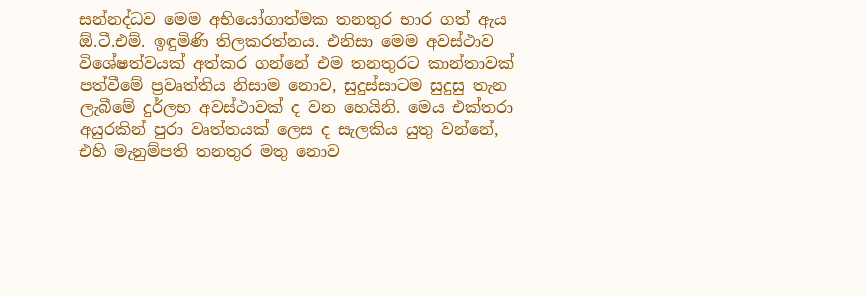සන්නද්ධව මෙම අභියෝගාත්මක තනතුර භාර ගත් ඇය ඕ.ටී.එම්. ඉඳුමිණි තිලකරත්නය. එනිසා මෙම අවස්ථාව විශේෂත්වයක් අත්කර ගන්නේ එම තනතුරට කාන්තාවක් පත්වීමේ ප්‍රවෘත්තිය නිසාම නොව, සුදුස්සාටම සුදුසු තැන ලැබීමේ දුර්ලභ අවස්ථාවක් ද වන හෙයිනි. මෙය එක්තරා අයුරකින් පුරා වෘත්තයක් ලෙස ද සැලකිය යුතු වන්නේ, එහි මැනුම්පති තනතුර මතු නොව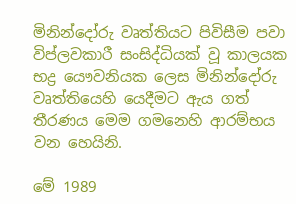මිනින්දෝරු වෘත්තියට පිවිසීම පවා විප්ලවකාරී සංසිද්ධියක් වූ කාලයක භද්‍ර යෞවනියක ලෙස මිනින්දෝරු වෘත්තියෙහි යෙදීමට ඇය ගත් තීරණය මෙම ගමනෙහි ආරම්භය වන හෙයිනි.

මේ 1989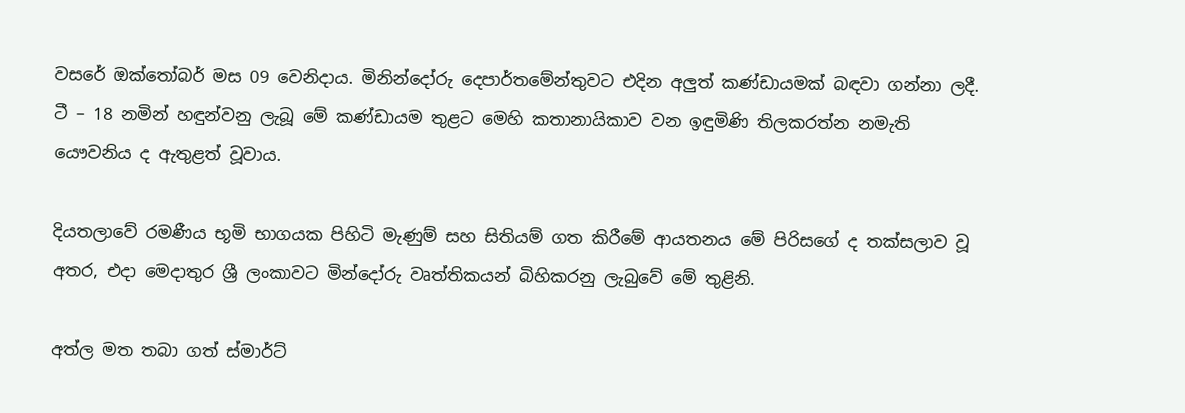වසරේ ඔක්තෝබර් මස 09 වෙනිදාය. මිනින්දෝරු දෙපාර්තමේන්තුවට එදින අලුත් කණ්ඩායමක් බඳවා ගන්නා ලදී. ටී – 18 නමින් හඳුන්වනු ලැබූ මේ කණ්ඩායම තුළට මෙහි කතානායිකාව වන ඉඳුමිණි තිලකරත්න නමැති යෞවනිය ද ඇතුළත් වූවාය.

දියතලාවේ රමණීය භූමි භාගයක පිහිටි මැණුම් සහ සිතියම් ගත කිරීමේ ආයතනය මේ පිරිසගේ ද තක්සලාව වූ අතර, එදා මෙදාතුර ශ්‍රී ලංකාවට මින්දෝරු වෘත්තිකයන් බිහිකරනු ලැබුවේ මේ තුළිනි.

අත්ල මත තබා ගත් ස්මාර්ට්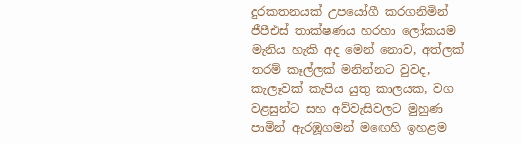දුරකතනයක් උපයෝගී කරගනිමින් ජීපීඑස් තාක්ෂණය හරහා ලෝකයම මැනිය හැකි අද මෙන් නොව, අත්ලක් තරම් කෑල්ලක් මනින්නට වුවද, කැලෑවක් කැපිය යුතු කාලයක, වග වළසුන්ට සහ අව්වැසිවලට මුහුණ පාමින් ඇරඹූගමන් මඟෙහි ඉහළම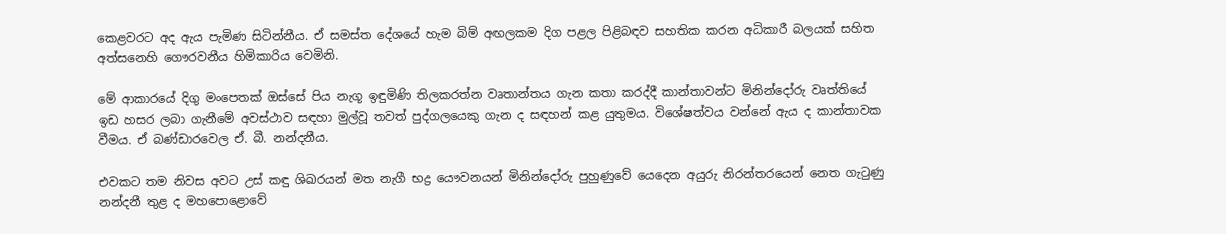කෙළවරට අද ඇය පැමිණ සිටින්නීය. ඒ සමස්ත දේශයේ හැම බිම් අඟලකම දිග පළල පිළිබඳව සහතික කරන අධිකාරී බලයක් සහිත අත්සනෙහි ගෞරවනීය හිමිකාරිය වෙමිනි.

මේ ආකාරයේ දිගු මංපෙතක් ඔස්සේ පිය නැගූ ඉඳුමිණි තිලකරත්න වෘතාන්තය ගැන කතා කරද්දී කාන්තාවන්ට මිනින්දෝරු වෘත්තියේ ඉඩ හසර ලබා ගැනීමේ අවස්ථාව සඳහා මුල්වූ තවත් පුද්ගලයෙකු ගැන ද සඳහන් කළ යුතුමය. විශේෂත්වය වන්නේ ඇය ද කාන්තාවක වීමය. ඒ බණ්ඩාරවෙල ඒ. බී. නන්දනීය.

එවකට තම නිවස අවට උස් කඳු ශිඛරයන් මත නැගී භද්‍ර යෞවනයන් මිනින්දෝරු පුහුණුවේ යෙදෙන අයුරු නිරන්තරයෙන් නෙත ගැටුණු නන්දනී තුළ ද මහපොළොවේ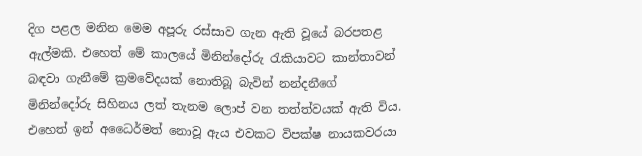දිග පළල මනින මෙම අපූරු රස්සාව ගැන ඇති වූයේ බරපතළ ඇල්මකි. එහෙත් මේ කාලයේ මිනින්දෝරු රැකියාවට කාන්තාවන් බඳවා ගැනීමේ ක්‍රමවේදයක් නොතිබූ බැවින් නන්දනීගේ මිනින්දෝරු සිහිනය ලත් තැනම ලොප් වන තත්ත්වයක් ඇති විය. එහෙත් ඉන් අධෛර්මත් නොවූ ඇය එවකට විපක්ෂ නායකවරයා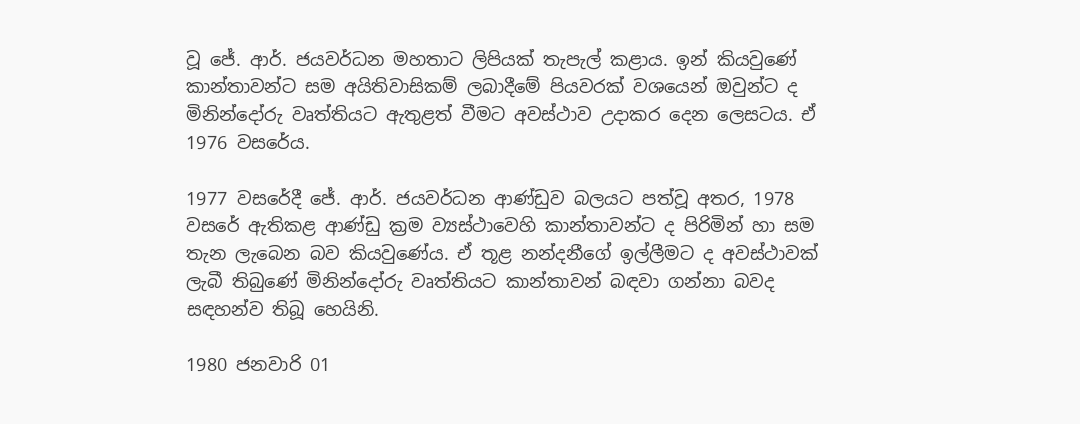වූ ජේ. ආර්. ජයවර්ධන මහතාට ලිපියක් තැපැල් කළාය. ඉන් කියවුණේ කාන්තාවන්ට සම අයිතිවාසිකම් ලබාදීමේ පියවරක් වශයෙන් ඔවුන්ට ද මිනින්දෝරු වෘත්තියට ඇතුළත් වීමට අවස්ථාව උදාකර දෙන ලෙසටය. ඒ 1976 වසරේය.

1977 වසරේදී ජේ. ආර්. ජයවර්ධන ආණ්ඩුව බලයට පත්වූ අතර, 1978 වසරේ ඇතිකළ ආණ්ඩු ක්‍රම ව්‍යස්ථාවෙහි කාන්තාවන්ට ද පිරිමින් හා සම තැන ලැබෙන බව කියවුණේය. ඒ තූළ නන්දනීගේ ඉල්ලීමට ද අවස්ථාවක් ලැබී තිබුණේ මිනින්දෝරු වෘත්තියට කාන්තාවන් බඳවා ගන්නා බවද සඳහන්ව තිබූ හෙයිනි.

1980 ජනවාරි 01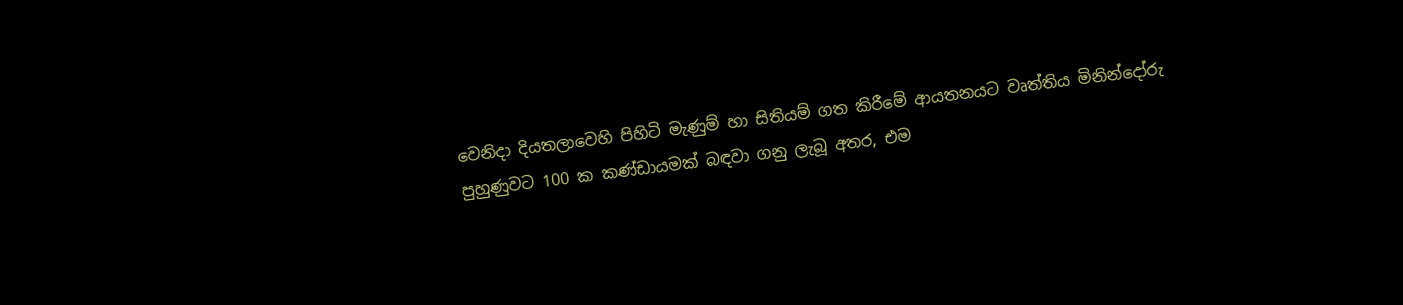වෙනිදා දියතලාවෙහි පිහිටි මැණුම් හා සිතියම් ගත කිරීමේ ආයතනයට වෘත්තිය මිනින්දෝරු පුහුණුවට 100 ක කණ්ඩායමක් බඳවා ගනු ලැබූ අතර, එම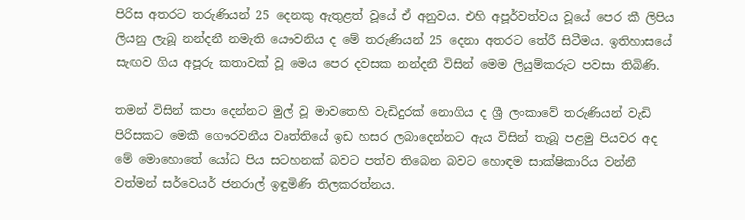පිරිස අතරට තරුණියන් 25 දෙනකු ඇතුළත් වූයේ ඒ අනුවය. එහි අපූර්වත්වය වූයේ පෙර කී ලිපිය ලියනු ලැබූ නන්දනී නමැති යෞවනිය ද මේ තරුණියන් 25 දෙනා අතරට තේරී සිටීමය. ඉතිහාසයේ සැඟව ගිය අපූරු කතාවක් වූ මෙය පෙර දවසක නන්දනී විසින් මෙම ලියුම්කරුට පවසා තිබිණි.

තමන් විසින් කපා දෙන්නට මුල් වූ මාවතෙහි වැඩිදුරක් නොගිය ද ශ්‍රී ලංකාවේ තරුණියන් වැඩි පිරිසකට මෙකී ගෞරවනීය වෘත්තියේ ඉඩ හසර ලබාදෙන්නට ඇය විසින් තැබූ පළමු පියවර අද මේ මොහොතේ යෝධ පිය සටහනක් බවට පත්ව තිබෙන බවට හොඳම සාක්ෂිකාරිය වන්නී වත්මන් සර්වෙයර් ජනරාල් ඉඳුමිණි තිලකරත්නය.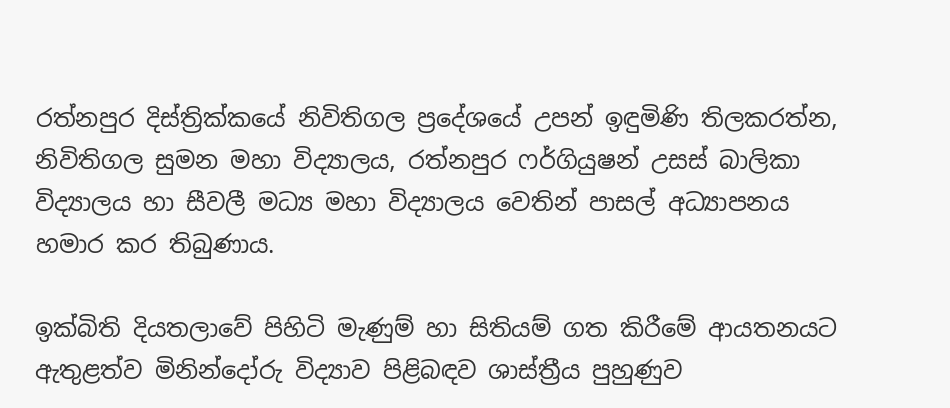රත්නපුර දිස්ත්‍රික්කයේ නිවිතිගල ප්‍රදේශයේ උපන් ඉඳුමිණි තිලකරත්න, නිවිතිගල සුමන මහා විද්‍යාලය, රත්නපුර ෆර්ගියුෂන් උසස් බාලිකා විද්‍යාලය හා සීවලී මධ්‍ය මහා විද්‍යාලය වෙතින් පාසල් අධ්‍යාපනය හමාර කර තිබුණාය.

ඉක්බිති දියතලාවේ පිහිටි මැණුම් හා සිතියම් ගත කිරීමේ ආයතනයට ඇතුළත්ව මිනින්දෝරු විද්‍යාව පිළිබඳව ශාස්ත්‍රීය පුහුණුව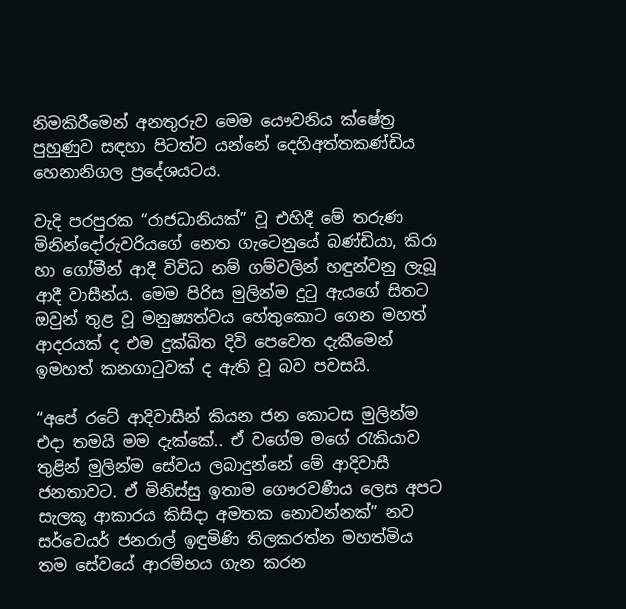නිමකිරීමෙන් අනතුරුව මෙම යෞවනිය ක්ෂේත්‍ර පුහුණුව සඳහා පිටත්ව යන්නේ දෙහිඅත්තකණ්ඩිය හෙනානිගල ප්‍රදේශයටය.

වැදි පරපුරක “රාජධානියක්” වූ එහිදී මේ තරුණ මිනින්දෝරුවරියගේ නෙත ගැටෙනුයේ බණ්ඩියා, කිරා හා ගෝමීන් ආදී විවිධ නම් ගම්වලින් හඳුන්වනු ලැබූ ආදී වාසීන්ය. මෙම පිරිස මුලින්ම දුටු ඇයගේ සිතට ඔවුන් තුළ වූ මනුෂ්‍යත්වය හේතුකොට ගෙන මහත් ආදරයක් ද එම දුක්ඛිත දිවි පෙවෙත දැකීමෙන් ඉමහත් කනගාටුවක් ද ඇති වූ බව පවසයි.

“අපේ රටේ ආදිවාසීන් කියන ජන කොටස මුලින්ම එදා තමයි මම දැක්කේ.. ඒ වගේම මගේ රැකියාව තුළින් මුලින්ම සේවය ලබාදුන්නේ මේ ආදිවාසී ජනතාවට. ඒ මිනිස්සු ඉතාම ගෞරවණීය ලෙස අපට සැලකූ ආකාරය කිසිදා අමතක නොවන්නක්” නව සර්වෙයර් ජනරාල් ඉඳුමිණි තිලකරත්න මහත්මිය තම සේවයේ ආරම්භය ගැන කරන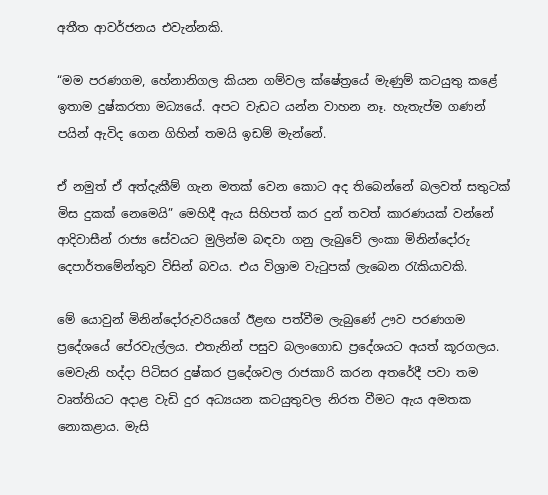අතීත ආවර්ජනය එවැන්නකි.

“මම පරණගම, හේනානිගල කියන ගම්වල ක්ෂේත්‍රයේ මැණුම් කටයුතු කළේ ඉතාම දුෂ්කරතා මධ්‍යයේ. අපට වැඩට යන්න වාහන නෑ. හැතැප්ම ගණන් පයින් ඇවිද ගෙන ගිහින් තමයි ඉඩම් මැන්නේ.

ඒ නමුත් ඒ අත්දැකීම් ගැන මතක් වෙන කොට අද තිබෙන්නේ බලවත් සතුටක් මිස දුකක් නෙමෙයි” මෙහිදී ඇය සිහිපත් කර දුන් තවත් කාරණයක් වන්නේ ආදිවාසීන් රාජ්‍ය සේවයට මුලින්ම බඳවා ගනු ලැබුවේ ලංකා මිනින්දෝරු දෙපාර්තමේන්තුව විසින් බවය. එය විශ්‍රාම වැටුපක් ලැබෙන රැකියාවකි.

මේ යොවුන් මිනින්දෝරුවරියගේ ඊළඟ පත්වීම ලැබුණේ ඌව පරණගම ප්‍රදේශයේ පේරවැල්ලය. එතැනින් පසුව බලංගොඩ ප්‍රදේශයට අයත් කූරගලය. මෙවැනි හද්දා පිටිසර දුෂ්කර ප්‍රදේශවල රාජකාරි කරන අතරේදී පවා තම වෘත්තියට අදාළ වැඩි දුර අධ්‍යයන කටයුතුවල නිරත වීමට ඇය අමතක නොකළාය. මැසි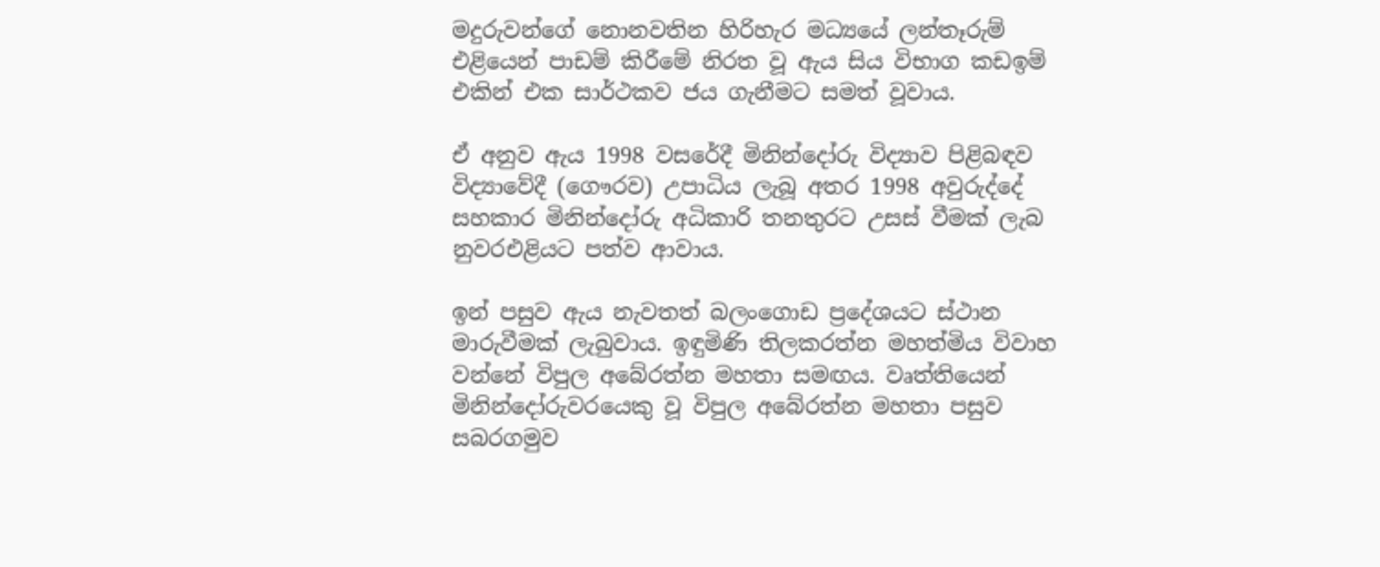මදුරුවන්ගේ නොනවතින හිරිහැර මධ්‍යයේ ලන්තෑරුම් එළියෙන් පාඩම් කිරීමේ නිරත වූ ඇය සිය විභාග කඩඉම් එකින් එක සාර්ථකව ජය ගැනීමට සමත් වූවාය.

ඒ අනුව ඇය 1998 වසරේදී මිනින්දෝරු විද්‍යාව පිළිබඳව විද්‍යාවේදී (ගෞරව) උපාධිය ලැබූ අතර 1998 අවුරුද්දේ සහකාර මිනින්දෝරු අධිකාරි තනතුරට උසස් වීමක් ලැබ නුවරඑළියට පත්ව ආවාය.

ඉන් පසුව ඇය නැවතත් බලංගොඩ ප්‍රදේශයට ස්ථාන මාරුවීමක් ලැබුවාය. ඉඳුමිණි තිලකරත්න මහත්මිය විවාහ වන්නේ විපුල අබේරත්න මහතා සමඟය. වෘත්තියෙන් මිනින්දෝරුවරයෙකු වූ විපුල අබේරත්න මහතා පසුව සබරගමුව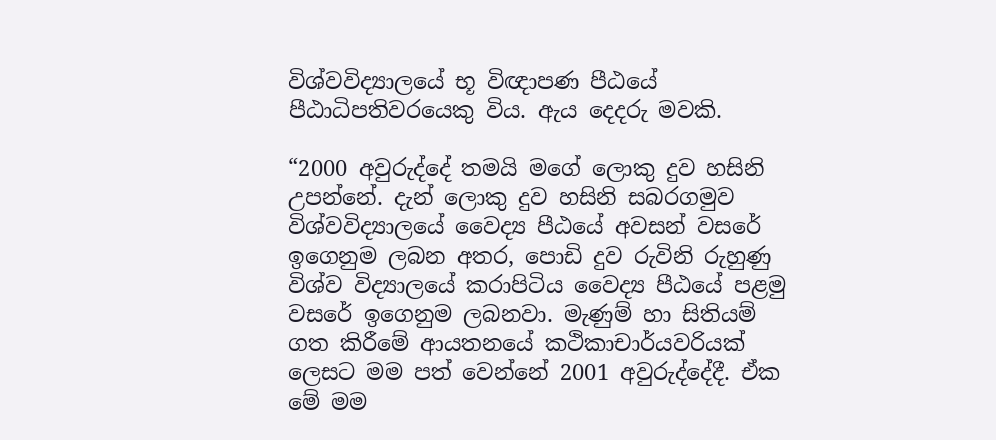විශ්වවිද්‍යාලයේ භූ විඥාපණ පීඨයේ පීඨාධිපතිවරයෙකු විය. ඇය දෙදරු මවකි.

“2000 අවුරුද්දේ තමයි මගේ ලොකු දුව හසිනි උපන්නේ. දැන් ලොකු දුව හසිනි සබරගමුව විශ්වවිද්‍යාලයේ වෛද්‍ය පීඨයේ අවසන් වසරේ ඉගෙනුම ලබන අතර, පොඩි දුව රුවිනි රුහුණු විශ්ව විද්‍යාලයේ කරාපිටිය වෛද්‍ය පීඨයේ පළමු වසරේ ඉගෙනුම ලබනවා. මැණුම් හා සිතියම් ගත කිරීමේ ආයතනයේ කථිකාචාර්යවරියක් ලෙසට මම පත් වෙන්නේ 2001 අවුරුද්දේදී. ඒක මේ මම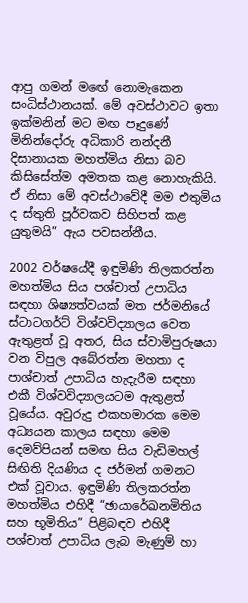ආපු ගමන් මඟේ නොමැකෙන සංධිස්ථානයක්. මේ අවස්ථාවට ඉතා ඉක්මනින් මට මඟ පෑදුණේ මිනින්දෝරු අධිකාරි නන්දනී දිසානායක මහත්මිය නිසා බව කිසිසේත්ම අමතක කළ නොහැකියි. ඒ නිසා මේ අවස්ථාවේදී මම එතුමිය ද ස්තුති පූර්වකව සිහිපත් කළ යුතුමයි” ඇය පවසන්නීය.

2002 වර්ෂයේදී ඉඳුමිණි තිලකරත්න මහත්මිය සිය පශ්චාත් උපාධිය සඳහා ශිෂ්‍යත්වයක් මත ජර්මනියේ ස්ටාටගර්ට් විශ්වවිද්‍යාලය වෙත ඇතුළත් වූ අතර, සිය ස්වාමිපුරුෂයා වන විපුල අබේරත්න මහතා ද පාශ්චාත් උපාධිය හැදැරීම සඳහා එකී විශ්වවිද්‍යාලයටම ඇතුළත් වූයේය. අවුරුදු එකහමාරක මෙම අධ්‍යයන කාලය සඳහා මෙම දෙමව්පියන් සමඟ සිය වැඩිමහල් සිඟිති දියණිය ද ජර්මන් ගමනට එක් වූවාය. ඉඳුමිණි තිලකරත්න මහත්මිය එහිදී “ඡායාරේඛනමිතිය සහ භූමිතිය” පිළිබඳව එහිදී පශ්චාත් උපාධිය ලැබ මැණුම් හා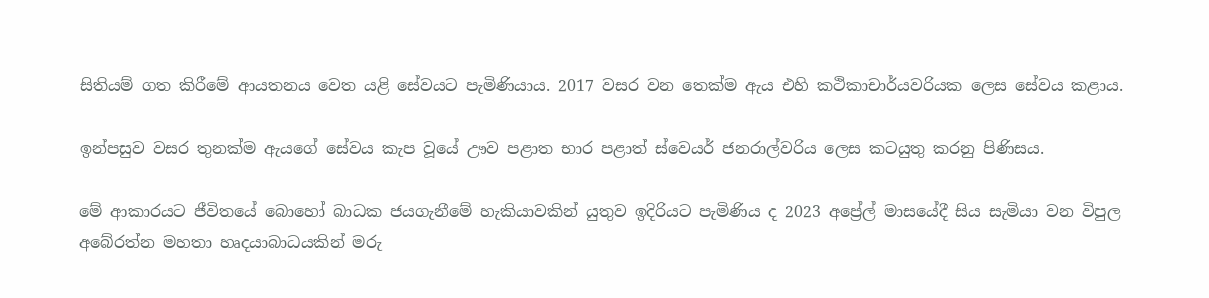සිතියම් ගත කිරීමේ ආයතනය වෙත යළි සේවයට පැමිණියාය. 2017 වසර වන තෙක්ම ඇය එහි කථිකාචාර්යවරියක ලෙස සේවය කළාය.

ඉන්පසුව වසර තුනක්ම ඇයගේ සේවය කැප වූයේ ඌව පළාත භාර පළාත් ස්වෙයර් ජනරාල්වරිය ලෙස කටයුතු කරනු පිණිසය.

මේ ආකාරයට ජීවිතයේ බොහෝ බාධක ජයගැනීමේ හැකියාවකින් යුතුව ඉදිරියට පැමිණිය ද 2023 අප්‍රේල් මාසයේදී සිය සැමියා වන විපුල අබේරත්න මහතා හෘදයාබාධයකින් මරු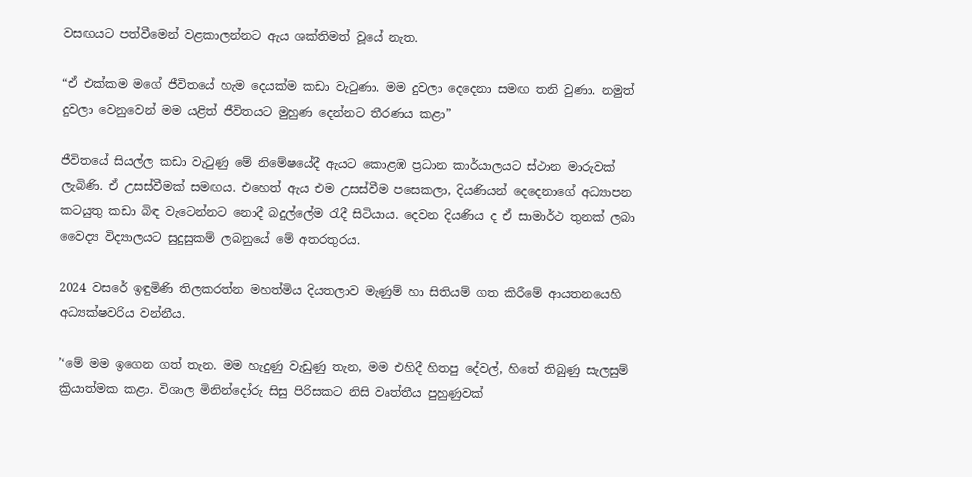වසඟයට පත්වීමෙන් වළකාලන්නට ඇය ශක්තිමත් වූයේ නැත.

“ඒ එක්කම මගේ ජීවිතයේ හැම දෙයක්ම කඩා වැටුණා. මම දුවලා දෙදෙනා සමඟ තනි වුණා. නමුත් දුවලා වෙනුවෙන් මම යළිත් ජීවිතයට මුහුණ දෙන්නට තීරණය කළා”

ජීවිතයේ සියල්ල කඩා වැටුණු මේ නිමේෂයේදී ඇයට කොළඹ ප්‍රධාන කාර්යාලයට ස්ථාන මාරුවක් ලැබිණි. ඒ උසස්වීමක් සමඟය. එහෙත් ඇය එම උසස්වීම පසෙකලා, දියණියන් දෙදෙනාගේ අධ්‍යාපන කටයුතු කඩා බිඳ වැටෙන්නට නොදී බදුල්ලේම රැදී සිටියාය. දෙවන දියණිය ද ඒ සාමාර්ථ තුනක් ලබා වෛද්‍ය විද්‍යාලයට සුදුසුකම් ලබනුයේ මේ අතරතුරය.

2024 වසරේ ඉඳුමිණි තිලකරත්න මහත්මිය දියතලාව මැණුම් හා සිතියම් ගත කිරීමේ ආයතනයෙහි අධ්‍යක්ෂවරිය වන්නීය.

’‘මේ මම ඉගෙන ගත් තැන. මම හැදුණු වැඩුණු තැන, මම එහිදී හිතපු දේවල්, හිතේ තිබුණු සැලසුම් ක්‍රියාත්මක කළා. විශාල මිනින්දෝරු සිසු පිරිසකට නිසි වෘත්තීය පුහුණුවක්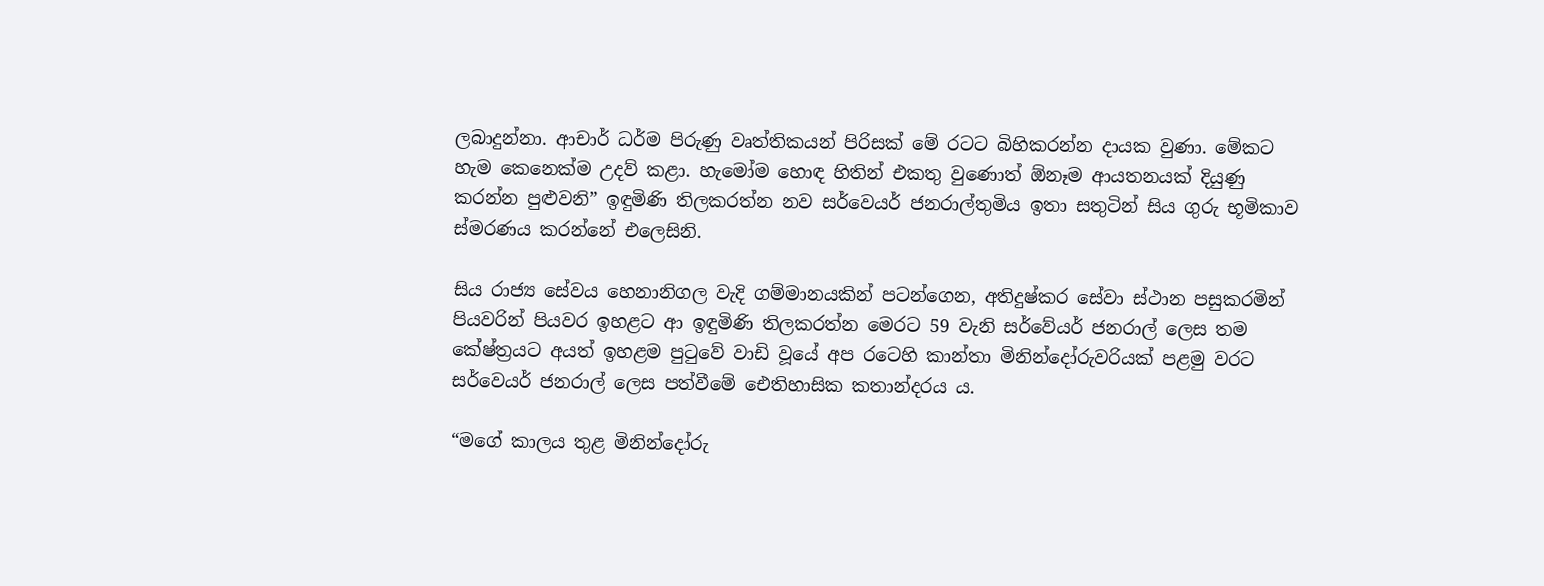ලබාදුන්නා. ආචාර් ධර්ම පිරුණු වෘත්තිකයන් පිරිසක් මේ රටට බිහිකරන්න දායක වුණා. මේකට හැම කෙනෙක්ම උදව් කළා. හැමෝම හොඳ හිතින් එකතු වුණොත් ඕනෑම ආයතනයක් දියුණු කරන්න පුළුවනි” ඉඳුමිණි තිලකරත්න නව සර්වෙයර් ජනරාල්තුමිය ඉතා සතුටින් සිය ගුරු භූමිකාව ස්මරණය කරන්නේ එලෙසිනි.

සිය රාජ්‍ය සේවය හෙනානිගල වැදි ගම්මානයකින් පටන්ගෙන, අතිදුෂ්කර සේවා ස්ථාන පසුකරමින් පියවරින් පියවර ඉහළට ආ ඉඳුමිණි තිලකරත්න මෙරට 59 වැනි සර්වේයර් ජනරාල් ලෙස තම කේෂ්ත්‍රයට අයත් ඉහළම පුටුවේ වාඩි වූයේ අප රටෙහි කාන්තා මිනින්දෝරුවරියක් පළමු වරට සර්වෙයර් ජනරාල් ලෙස පත්වීමේ ඓතිහාසික කතාන්දරය ය.

“මගේ කාලය තුළ මිනින්දෝරු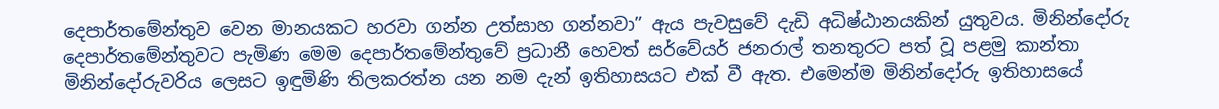දෙපාර්තමේන්තුව වෙන මානයකට හරවා ගන්න උත්සාහ ගන්නවා” ඇය පැවසුවේ දැඩි අධිෂ්ඨානයකින් යුතුවය. මිනින්දෝරු දෙපාර්තමේන්තුවට පැමිණ මෙම දෙපාර්තමේන්තුවේ ප්‍රධානී හෙවත් සර්වේයර් ජනරාල් තනතුරට පත් වූ පළමු කාන්තා මිනින්දෝරුවරිය ලෙසට ඉඳුමිණි තිලකරත්න යන නම දැන් ඉතිහාසයට එක් වී ඇත. එමෙන්ම මිනින්දෝරු ඉතිහාසයේ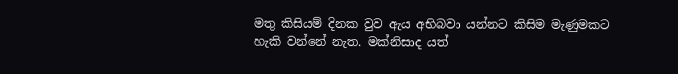මතු කිසියම් දිනක වුව ඇය අභිබවා යන්නට කිසිම මැණුමකට හැකි වන්නේ නැත. මක්නිසාද යත්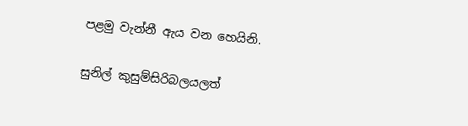පළමු වැන්නී ඇය වන හෙයිනි.

සුනිල් කුසුම්සිරිබලයලත්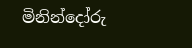මිනින්දෝරු